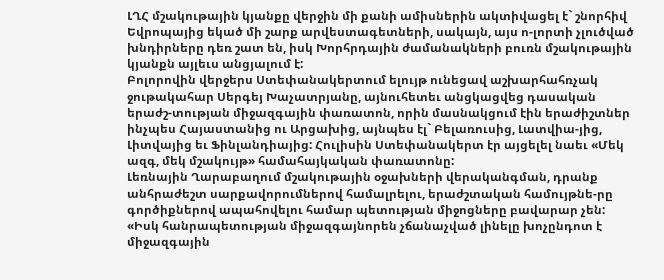ԼՂՀ մշակութային կյանքը վերջին մի քանի ամիսներին ակտիվացել է` շնորհիվ Եվրոպայից եկած մի շարք արվեստագետների, սակայն, այս ո-լորտի չլուծված խնդիրները դեռ շատ են, իսկ Խորհրդային ժամանակների բուռն մշակութային կյանքն այլեւս անցյալում է:
Բոլորովին վերջերս Ստեփանակերտում ելույթ ունեցավ աշխարհահռչակ ջութակահար Սերգեյ Խաչատրյանը, այնուհետեւ անցկացվեց դասական երաժշ-տության միջազգային փառատոն, որին մասնակցում էին երաժիշտներ ինչպես Հայաստանից ու Արցախից, այնպես էլ` Բելառուսից, Լատվիա-յից, Լիտվայից եւ Ֆինլանդիայից: Հուլիսին Ստեփանակերտ էր այցելել նաեւ «Մեկ ազգ, մեկ մշակույթ» համահայկական փառատոնը:
Լեռնային Ղարաբաղում մշակութային օջախների վերականգման, դրանք անհրաժեշտ սարքավորումներով համալրելու, երաժշտական համույթնե-րը գործիքներով ապահովելու համար պետության միջոցները բավարար չեն:
«Իսկ հանրապետության միջազգայնորեն չճանաչված լինելը խոչընդոտ է միջազգային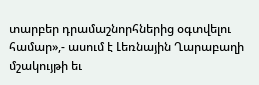տարբեր դրամաշնորհներից օգտվելու համար»,- ասում է Լեռնային Ղարաբաղի մշակույթի եւ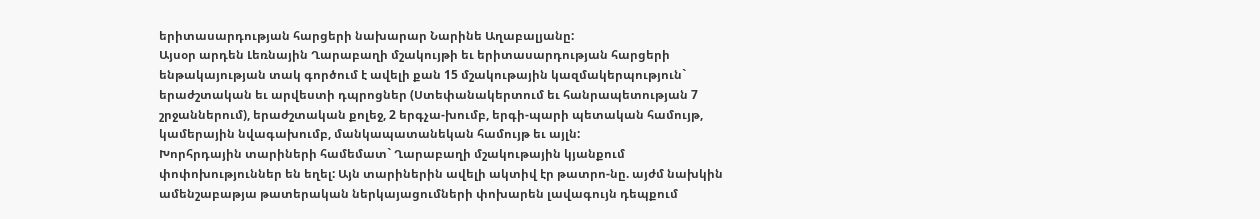երիտասարդության հարցերի նախարար Նարինե Աղաբալյանը:
Այսօր արդեն Լեռնային Ղարաբաղի մշակույթի եւ երիտասարդության հարցերի ենթակայության տակ գործում է ավելի քան 15 մշակութային կազմակերպություն` երաժշտական եւ արվեստի դպրոցներ (Ստեփանակերտում եւ հանրապետության 7 շրջաններում), երաժշտական քոլեջ, 2 երգչա-խումբ, երգի-պարի պետական համույթ, կամերային նվագախումբ, մանկապատանեկան համույթ եւ այլն:
Խորհրդային տարիների համեմատ` Ղարաբաղի մշակութային կյանքում փոփոխություններ են եղել: Այն տարիներին ավելի ակտիվ էր թատրո-նը. այժմ նախկին ամենշաբաթյա թատերական ներկայացումների փոխարեն լավագույն դեպքում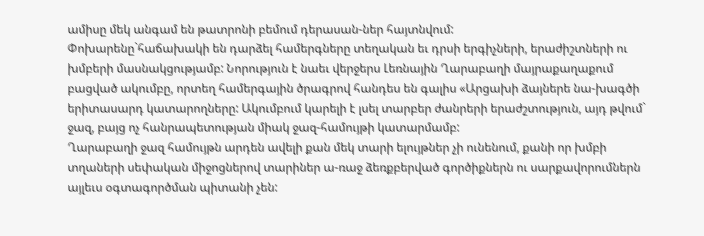ամիսը մեկ անգամ են թատրոնի բեմում դերասան-ներ հայտնվում:
Փոխարենը`հաճախակի են դարձել համերգները տեղական եւ դրսի երգիչների, երաժիշտների ու խմբերի մասնակցությամբ: Նորություն է նաեւ վերջերս Լեռնային Ղարաբաղի մայրաքաղաքում բացված ակումբը, որտեղ համերգային ծրագրով հանդես են գալիս «Արցախի ձայներե նա-խագծի երիտասարդ կատարողները: Ակումբում կարելի է լսել տարբեր ժանրերի երաժշտություն, այդ թվում` ջազ, բայց ոչ հանրապետության միակ ջազ-համույթի կատարմամբ:
Ղարաբաղի ջազ համույթն արդեն ավելի քան մեկ տարի ելույթներ չի ունենում, քանի որ խմբի տղաների սեփական միջոցներով տարիներ ա-ռաջ ձեռքբերված գործիքներն ու սարքավորումներն այլեւս օգտագործման պիտանի չեն: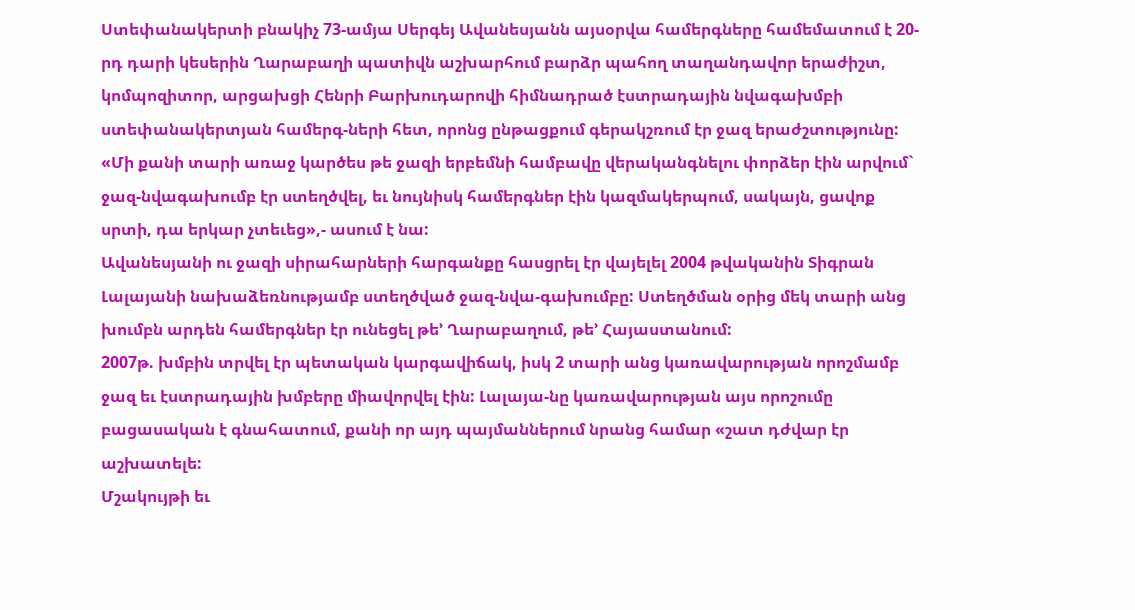Ստեփանակերտի բնակիչ 73-ամյա Սերգեյ Ավանեսյանն այսօրվա համերգները համեմատում է 20-րդ դարի կեսերին Ղարաբաղի պատիվն աշխարհում բարձր պահող տաղանդավոր երաժիշտ, կոմպոզիտոր, արցախցի Հենրի Բարխուդարովի հիմնադրած էստրադային նվագախմբի ստեփանակերտյան համերգ-ների հետ, որոնց ընթացքում գերակշռում էր ջազ երաժշտությունը:
«Մի քանի տարի առաջ կարծես թե ջազի երբեմնի համբավը վերականգնելու փորձեր էին արվում` ջազ-նվագախումբ էր ստեղծվել, եւ նույնիսկ համերգներ էին կազմակերպում, սակայն, ցավոք սրտի, դա երկար չտեւեց»,- ասում է նա:
Ավանեսյանի ու ջազի սիրահարների հարգանքը հասցրել էր վայելել 2004 թվականին Տիգրան Լալայանի նախաձեռնությամբ ստեղծված ջազ-նվա-գախումբը: Ստեղծման օրից մեկ տարի անց խումբն արդեն համերգներ էր ունեցել թե’ Ղարաբաղում, թե’ Հայաստանում:
2007թ. խմբին տրվել էր պետական կարգավիճակ, իսկ 2 տարի անց կառավարության որոշմամբ ջազ եւ էստրադային խմբերը միավորվել էին: Լալայա-նը կառավարության այս որոշումը բացասական է գնահատում, քանի որ այդ պայմաններում նրանց համար «շատ դժվար էր աշխատելե:
Մշակույթի եւ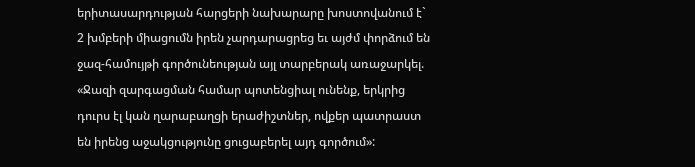երիտասարդության հարցերի նախարարը խոստովանում է` 2 խմբերի միացումն իրեն չարդարացրեց եւ այժմ փորձում են ջազ-համույթի գործունեության այլ տարբերակ առաջարկել. «Ջազի զարգացման համար պոտենցիալ ունենք, երկրից դուրս էլ կան ղարաբաղցի երաժիշտներ, ովքեր պատրաստ են իրենց աջակցությունը ցուցաբերել այդ գործում»: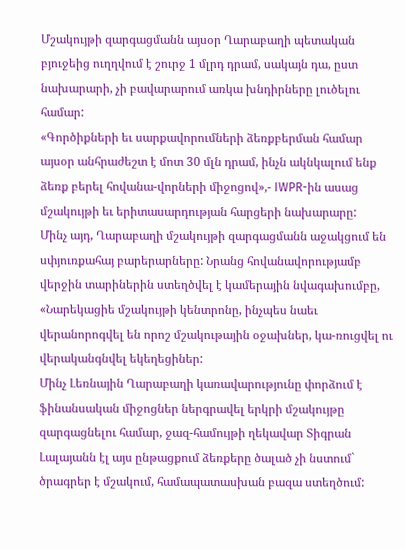Մշակույթի զարգացմանն այսօր Ղարաբաղի պետական բյուջեից ուղղվում է շուրջ 1 մլրդ դրամ, սակայն դա, ըստ նախարարի, չի բավարարում առկա խնդիրները լուծելու համար:
«Գործիքների եւ սարքավորումների ձեռքբերման համար այսօր անհրաժեշտ է մոտ 30 մլն դրամ, ինչն ակնկալում ենք ձեռք բերել հովանա-վորների միջոցով»,- IWPR-ին ասաց մշակույթի եւ երիտասարդության հարցերի նախարարը:
Մինչ այդ, Ղարաբաղի մշակույթի զարգացմանն աջակցում են սփյուռքահայ բարերարները: Նրանց հովանավորությամբ վերջին տարիներին ստեղծվել է կամերային նվագախումբը, «Նարեկացիե մշակույթի կենտրոնը, ինչպես նաեւ վերանորոգվել են որոշ մշակութային օջախներ, կա-ռուցվել ու վերականգնվել եկեղեցիներ:
Մինչ Լեռնային Ղարաբաղի կառավարությունը փորձում է ֆինանսական միջոցներ ներգրավել երկրի մշակույթը զարգացնելու համար, ջազ-համույթի ղեկավար Տիգրան Լալայանն էլ այս ընթացքում ձեռքերը ծալած չի նստում` ծրագրեր է մշակում, համապատասխան բազա ստեղծում: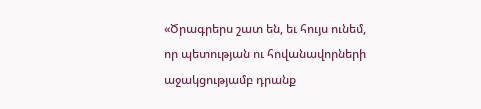«Ծրագրերս շատ են, եւ հույս ունեմ, որ պետության ու հովանավորների աջակցությամբ դրանք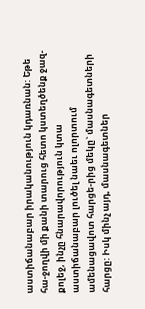աստիճանաբար իրականություն կդառնան: Եթե հա-ջողվի մի քանի տարուց հետո կստեղծենք ջազ-քոլեջ, ինչը հնարավորություն կտա աստիճանաբար լուծել նաեւ ոլորտում ամենացավոտ հարցե-րից մեկը` մասնագետների հարցը: Իսկ մինչ այդ, մասնագետներ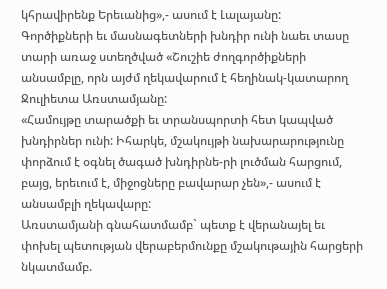կհրավիրենք Երեւանից»,- ասում է Լալայանը:
Գործիքների եւ մասնագետների խնդիր ունի նաեւ տասը տարի առաջ ստեղծված «Շուշիե ժողգործիքների անսամբլը, որն այժմ ղեկավարում է հեղինակ-կատարող Ջուլիետա Առստամյանը:
«Համույթը տարածքի եւ տրանսպորտի հետ կապված խնդիրներ ունի: Իհարկե, մշակույթի նախարարությունը փորձում է օգնել ծագած խնդիրնե-րի լուծման հարցում, բայց, երեւում է, միջոցները բավարար չեն»,- ասում է անսամբլի ղեկավարը:
Առստամյանի գնահատմամբ` պետք է վերանայել եւ փոխել պետության վերաբերմունքը մշակութային հարցերի նկատմամբ.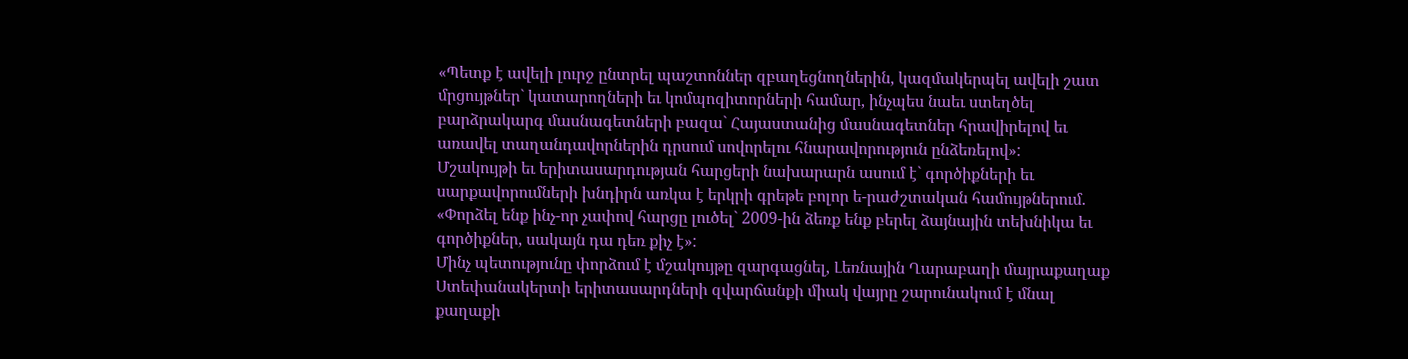«Պետք է ավելի լուրջ ընտրել պաշտոններ զբաղեցնողներին, կազմակերպել ավելի շատ մրցույթներ` կատարողների եւ կոմպոզիտորների համար, ինչպես նաեւ ստեղծել բարձրակարգ մասնագետների բազա` Հայաստանից մասնագետներ հրավիրելով եւ առավել տաղանդավորներին դրսում սովորելու հնարավորություն ընձեռելով»:
Մշակույթի եւ երիտասարդության հարցերի նախարարն ասում է` գործիքների եւ սարքավորումների խնդիրն առկա է երկրի գրեթե բոլոր ե-րաժշտական համույթներում. «Փորձել ենք ինչ-որ չափով հարցը լուծել` 2009-ին ձեռք ենք բերել ձայնային տեխնիկա եւ գործիքներ, սակայն դա դեռ քիչ է»:
Մինչ պետությունը փորձում է մշակույթը զարգացնել, Լեռնային Ղարաբաղի մայրաքաղաք Ստեփանակերտի երիտասարդների զվարճանքի միակ վայրը շարունակում է մնալ քաղաքի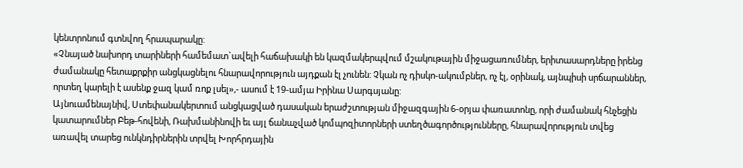կենտրոնում գտնվող հրապարակը:
«Չնայած նախորդ տարիների համեմատ`ավելի հաճախակի են կազմակերպվում մշակութային միջացառումներ, երիտասարդները իրենց ժամանակը հետաքրքիր անցկացնելու հնարավորություն այդքան էլ չունեն: Չկան ոչ դիսկո-ակումբներ, ոչ էլ, օրինակ, այնպիսի սրճարաններ, որտեղ կարելի է ասենք ջազ կամ ռոք լսել»,- ասում է 19-ամյա Իրինա Սարգսյանը:
Այնուամենայնիվ, Ստեփանակերտում անցկացված դասական երաժշտության միջազգային 6-օրյա փառատոնը, որի ժամանակ հնչեցին կատարումներ Բեթ-հովենի, Ռախմանինովի եւ այլ ճանաչված կոմպոզիտորների ստեղծագործությունները, հնարավորություն տվեց առավել տարեց ունկնդիրներին տրվել Խորհրդային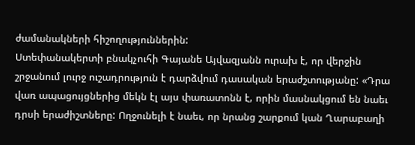ժամանակների հիշողություններին:
Ստեփանակերտի բնակչուհի Գայանե Այվազյանն ուրախ է, որ վերջին շրջանում լուրջ ուշադրություն է դարձվում դասական երաժշտությանը: «Դրա վառ ապացույցներից մեկն էլ այս փառատոնն է, որին մասնակցում են նաեւ դրսի երաժիշտները: Ողջունելի է նաեւ, որ նրանց շարքում կան Ղարաբաղի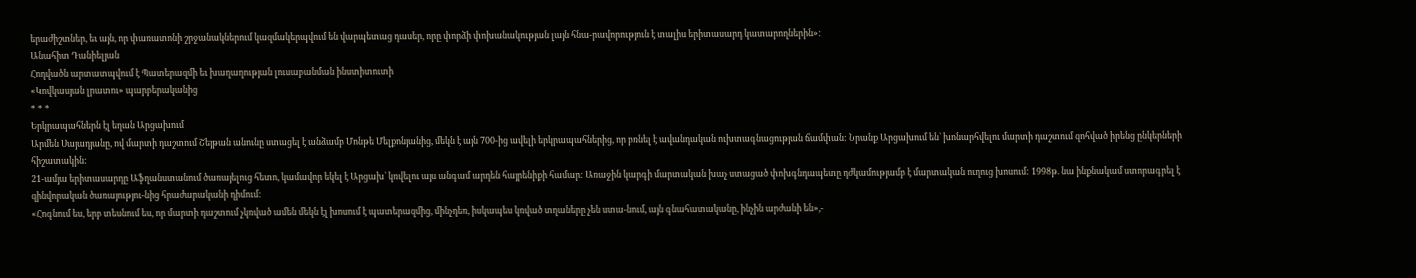երաժիշտներ, եւ այն, որ փառատոնի շրջանակներում կազմակերպվում են վարպետաց դասեր, որը փորձի փոխանակության լայն հնա-րավորություն է տալիս երիտասարդ կատարողներին»:
Անահիտ Դանիելյան
Հոդվածն արտատպվում է Պատերազմի եւ խաղաղության լուսաբանման ինստիտուտի
«Կովկասյան լրատու» պարբերականից
* * *
Երկրապահներն էլ եղան Արցախում
Արմեն Սայադյանը, ով մարտի դաշտում Շեյթան անունը ստացել է անձամբ Մոնթե Մելքոնյանից, մեկն է այն 700-ից ավելի երկրապահներից, որ բռնել է ավանդական ուխտագնացության ճամփան: Նրանք Արցախում են` խոնարհվելու մարտի դաշտում զոհված իրենց ընկերների հիշատակին:
21-ամյա երիտասարդը Աֆղանստանում ծառայելուց հետո, կամավոր եկել է Արցախ` կռվելու այս անգամ արդեն հայրենիքի համար: Առաջին կարգի մարտական խաչ ստացած փոխգնդապետը դժկամությամբ է մարտական ուղուց խոսում: 1998թ. նա ինքնակամ ստորագրել է զինվորական ծառայությու-նից հրաժարականի դիմում:
«Հոգնում ես, երբ տեսնում ես, որ մարտի դաշտում չկռված ամեն մեկն էլ խոսում է պատերազմից, մինչդեռ, իսկապես կռված տղաները չեն ստա-նում, այն գնահատականը, ինչին արժանի են»,-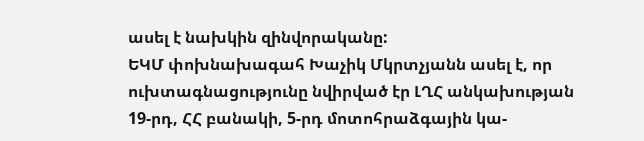ասել է նախկին զինվորականը:
ԵԿՄ փոխնախագահ Խաչիկ Մկրտչյանն ասել է, որ ուխտագնացությունը նվիրված էր ԼՂՀ անկախության 19-րդ, ՀՀ բանակի, 5-րդ մոտոհրաձգային կա-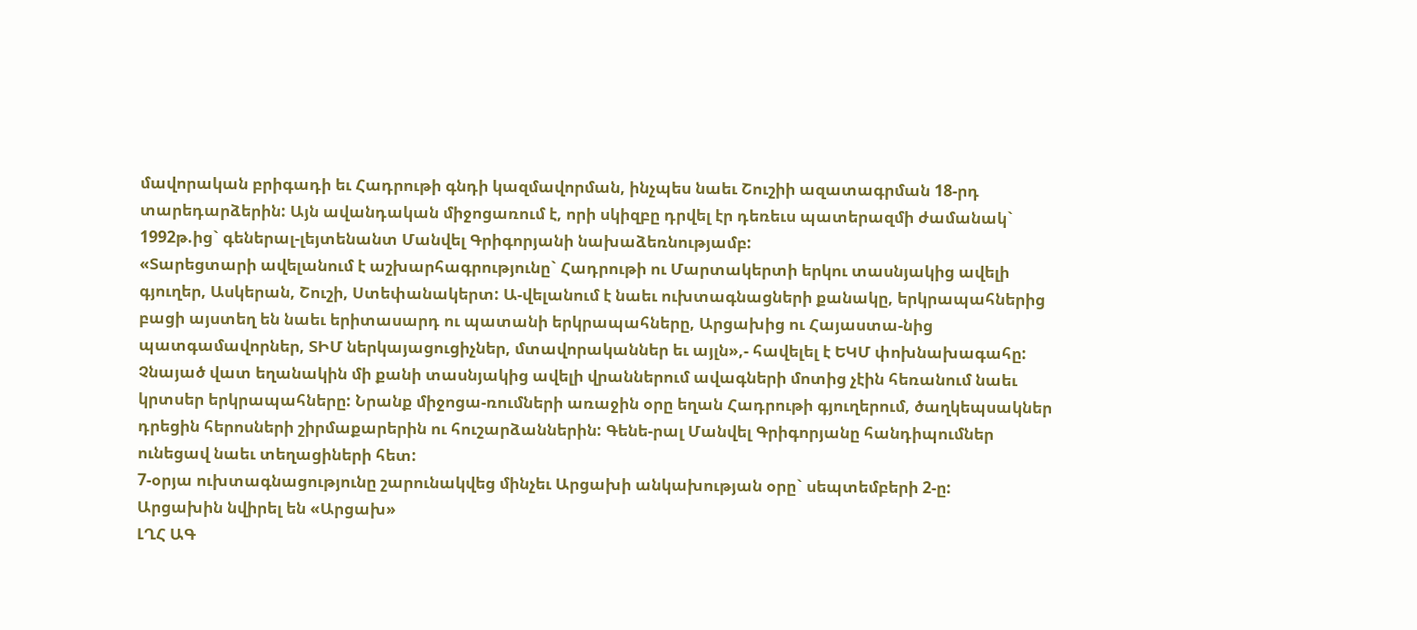մավորական բրիգադի եւ Հադրութի գնդի կազմավորման, ինչպես նաեւ Շուշիի ազատագրման 18-րդ տարեդարձերին: Այն ավանդական միջոցառում է, որի սկիզբը դրվել էր դեռեւս պատերազմի ժամանակ` 1992թ.ից` գեներալ-լեյտենանտ Մանվել Գրիգորյանի նախաձեռնությամբ:
«Տարեցտարի ավելանում է աշխարհագրությունը` Հադրութի ու Մարտակերտի երկու տասնյակից ավելի գյուղեր, Ասկերան, Շուշի, Ստեփանակերտ: Ա-վելանում է նաեւ ուխտագնացների քանակը, երկրապահներից բացի այստեղ են նաեւ երիտասարդ ու պատանի երկրապահները, Արցախից ու Հայաստա-նից պատգամավորներ, ՏԻՄ ներկայացուցիչներ, մտավորականներ եւ այլն»,- հավելել է ԵԿՄ փոխնախագահը:
Չնայած վատ եղանակին մի քանի տասնյակից ավելի վրաններում ավագների մոտից չէին հեռանում նաեւ կրտսեր երկրապահները: Նրանք միջոցա-ռումների առաջին օրը եղան Հադրութի գյուղերում, ծաղկեպսակներ դրեցին հերոսների շիրմաքարերին ու հուշարձաններին: Գենե-րալ Մանվել Գրիգորյանը հանդիպումներ ունեցավ նաեւ տեղացիների հետ:
7-օրյա ուխտագնացությունը շարունակվեց մինչեւ Արցախի անկախության օրը` սեպտեմբերի 2-ը:
Արցախին նվիրել են «Արցախ»
ԼՂՀ ԱԳ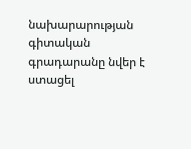նախարարության գիտական գրադարանը նվեր է ստացել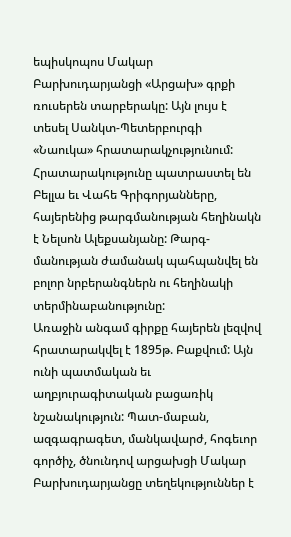եպիսկոպոս Մակար Բարխուդարյանցի «Արցախ» գրքի ռուսերեն տարբերակը: Այն լույս է տեսել Սանկտ-Պետերբուրգի «Նաուկա» հրատարակչությունում:
Հրատարակությունը պատրաստել են Բելլա եւ Վահե Գրիգորյանները, հայերենից թարգմանության հեղինակն է Նելսոն Ալեքսանյանը: Թարգ-մանության ժամանակ պահպանվել են բոլոր նրբերանգներն ու հեղինակի տերմինաբանությունը:
Առաջին անգամ գիրքը հայերեն լեզվով հրատարակվել է 1895թ. Բաքվում: Այն ունի պատմական եւ աղբյուրագիտական բացառիկ նշանակություն: Պատ-մաբան, ազգագրագետ, մանկավարժ, հոգեւոր գործիչ, ծնունդով արցախցի Մակար Բարխուդարյանցը տեղեկություններ է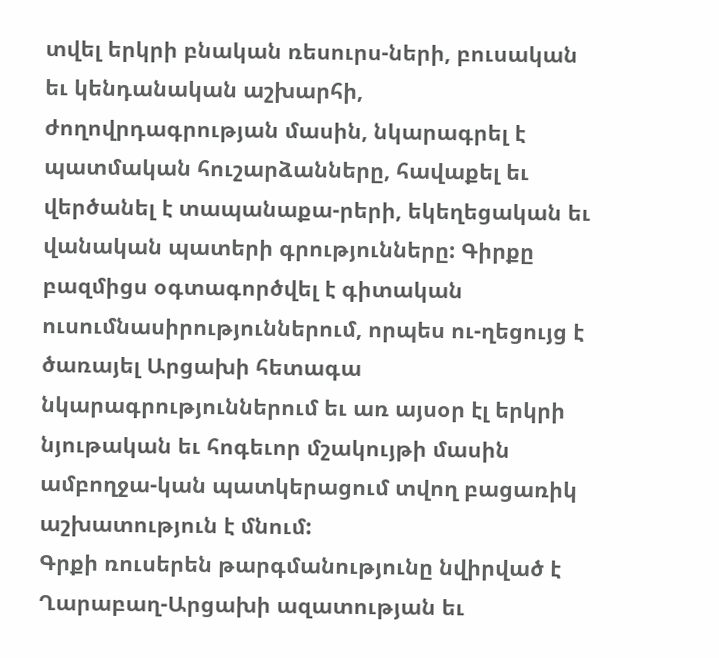տվել երկրի բնական ռեսուրս-ների, բուսական եւ կենդանական աշխարհի, ժողովրդագրության մասին, նկարագրել է պատմական հուշարձանները, հավաքել եւ վերծանել է տապանաքա-րերի, եկեղեցական եւ վանական պատերի գրությունները: Գիրքը բազմիցս օգտագործվել է գիտական ուսումնասիրություններում, որպես ու-ղեցույց է ծառայել Արցախի հետագա նկարագրություններում եւ առ այսօր էլ երկրի նյութական եւ հոգեւոր մշակույթի մասին ամբողջա-կան պատկերացում տվող բացառիկ աշխատություն է մնում:
Գրքի ռուսերեն թարգմանությունը նվիրված է Ղարաբաղ-Արցախի ազատության եւ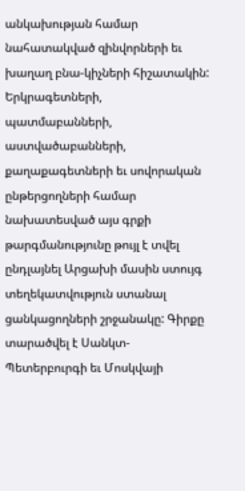անկախության համար նահատակված զինվորների եւ խաղաղ բնա-կիչների հիշատակին:
Երկրագետների, պատմաբանների, աստվածաբանների, քաղաքագետների եւ սովորական ընթերցողների համար նախատեսված այս գրքի թարգմանությունը թույլ է տվել ընդլայնել Արցախի մասին ստույգ տեղեկատվություն ստանալ ցանկացողների շրջանակը: Գիրքը տարածվել է Սանկտ-Պետերբուրգի եւ Մոսկվայի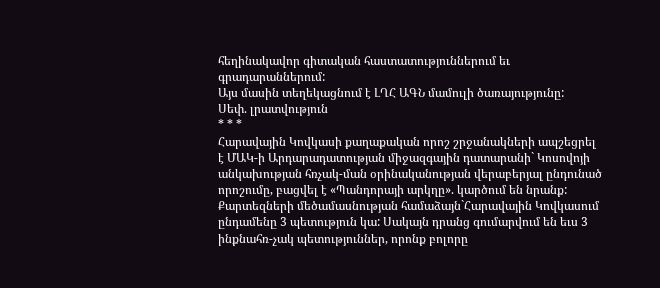հեղինակավոր գիտական հաստատություններում եւ գրադարաններում:
Այս մասին տեղեկացնում է ԼՂՀ ԱԳՆ մամուլի ծառայությունը:
Սեփ. լրատվություն
* * *
Հարավային Կովկասի քաղաքական որոշ շրջանակների ապշեցրել է ՄԱԿ-ի Արդարադատության միջազգային դատարանի` Կոսովոյի անկախության հռչակ-ման օրինականության վերաբերյալ ընդունած որոշումը, բացվել է «Պանդորայի արկղը». կարծում են նրանք:
Քարտեզների մեծամասնության համաձայն`Հարավային Կովկասում ընդամենը 3 պետություն կա: Սակայն դրանց գումարվում են եւս 3 ինքնահռ-չակ պետություններ, որոնք բոլորը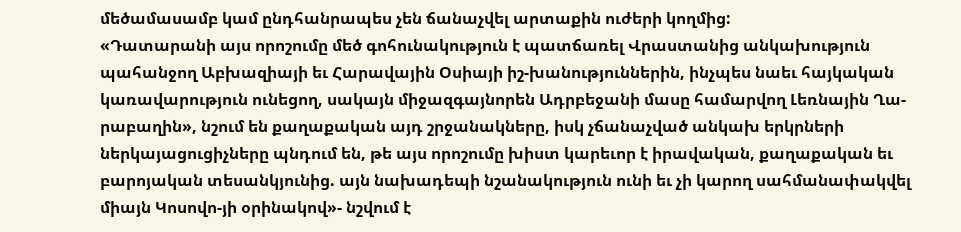մեծամասամբ կամ ընդհանրապես չեն ճանաչվել արտաքին ուժերի կողմից:
«Դատարանի այս որոշումը մեծ գոհունակություն է պատճառել Վրաստանից անկախություն պահանջող Աբխազիայի եւ Հարավային Օսիայի իշ-խանություններին, ինչպես նաեւ հայկական կառավարություն ունեցող, սակայն միջազգայնորեն Ադրբեջանի մասը համարվող Լեռնային Ղա-րաբաղին», նշում են քաղաքական այդ շրջանակները, իսկ չճանաչված անկախ երկրների ներկայացուցիչները պնդում են, թե այս որոշումը խիստ կարեւոր է իրավական, քաղաքական եւ բարոյական տեսանկյունից. այն նախադեպի նշանակություն ունի եւ չի կարող սահմանափակվել միայն Կոսովո-յի օրինակով»- նշվում է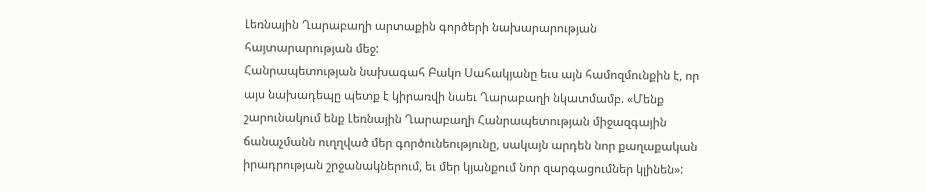Լեռնային Ղարաբաղի արտաքին գործերի նախարարության հայտարարության մեջ:
Հանրապետության նախագահ Բակո Սահակյանը եւս այն համոզմունքին է, որ այս նախադեպը պետք է կիրառվի նաեւ Ղարաբաղի նկատմամբ. «Մենք շարունակում ենք Լեռնային Ղարաբաղի Հանրապետության միջազգային ճանաչմանն ուղղված մեր գործունեությունը, սակայն արդեն նոր քաղաքական իրադրության շրջանակներում, եւ մեր կյանքում նոր զարգացումներ կլինեն»: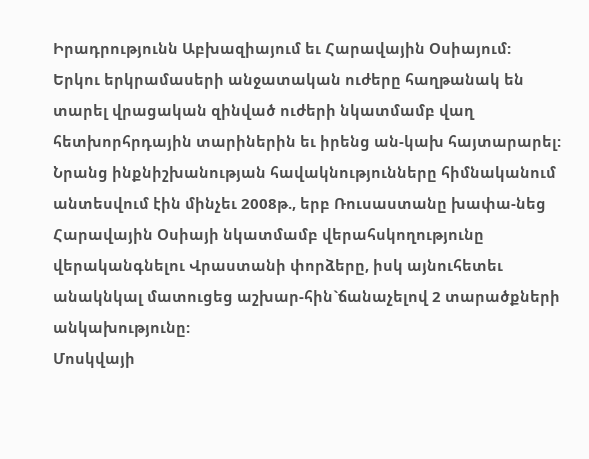Իրադրությունն Աբխազիայում եւ Հարավային Օսիայում:
Երկու երկրամասերի անջատական ուժերը հաղթանակ են տարել վրացական զինված ուժերի նկատմամբ վաղ հետխորհրդային տարիներին եւ իրենց ան-կախ հայտարարել: Նրանց ինքնիշխանության հավակնությունները հիմնականում անտեսվում էին մինչեւ 2008թ., երբ Ռուսաստանը խափա-նեց Հարավային Օսիայի նկատմամբ վերահսկողությունը վերականգնելու Վրաստանի փորձերը, իսկ այնուհետեւ անակնկալ մատուցեց աշխար-հին`ճանաչելով 2 տարածքների անկախությունը:
Մոսկվայի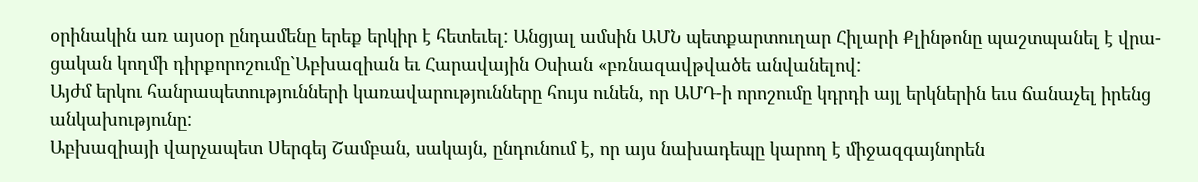օրինակին առ այսօր ընդամենը երեք երկիր է հետեւել: Անցյալ ամսին ԱՄՆ պետքարտուղար Հիլարի Քլինթոնը պաշտպանել է վրա-ցական կողմի դիրքորոշումը`Աբխազիան եւ Հարավային Օսիան «բռնազավթվածե անվանելով:
Այժմ երկու հանրապետությունների կառավարությունները հույս ունեն, որ ԱՄԴ-ի որոշումը կդրդի այլ երկներին եւս ճանաչել իրենց անկախությունը:
Աբխազիայի վարչապետ Սերգեյ Շամբան, սակայն, ընդունում է, որ այս նախադեպը կարող է միջազգայնորեն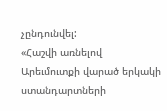չընդունվել:
«Հաշվի առնելով Արեւմուտքի վարած երկակի ստանդարտների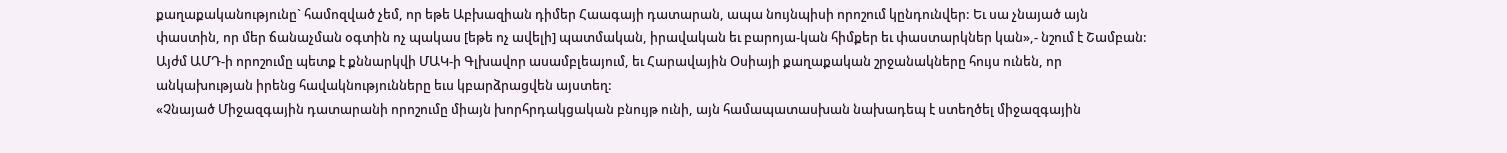քաղաքականությունը` համոզված չեմ, որ եթե Աբխազիան դիմեր Հաագայի դատարան, ապա նույնպիսի որոշում կընդունվեր: Եւ սա չնայած այն փաստին, որ մեր ճանաչման օգտին ոչ պակաս [եթե ոչ ավելի] պատմական, իրավական եւ բարոյա-կան հիմքեր եւ փաստարկներ կան»,- նշում է Շամբան:
Այժմ ԱՄԴ-ի որոշումը պետք է քննարկվի ՄԱԿ-ի Գլխավոր ասամբլեայում, եւ Հարավային Օսիայի քաղաքական շրջանակները հույս ունեն, որ անկախության իրենց հավակնությունները եւս կբարձրացվեն այստեղ:
«Չնայած Միջազգային դատարանի որոշումը միայն խորհրդակցական բնույթ ունի, այն համապատասխան նախադեպ է ստեղծել միջազգային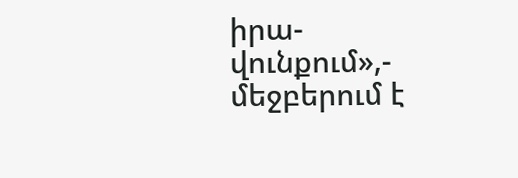իրա-վունքում»,- մեջբերում է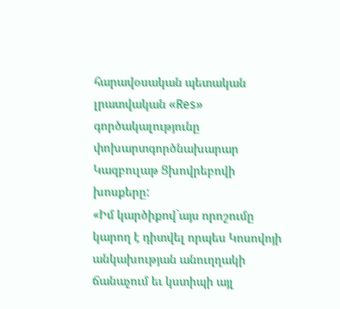հարավօսական պետական լրատվական «Res» գործակալությունը փոխարտգործնախարար Կազբուլաթ Ցխովրեբովի խոսքերը:
«Իմ կարծիքով`այս որոշումը կարող է դիտվել որպես Կոսովոյի անկախության անուղղակի ճանաչում եւ կստիպի այլ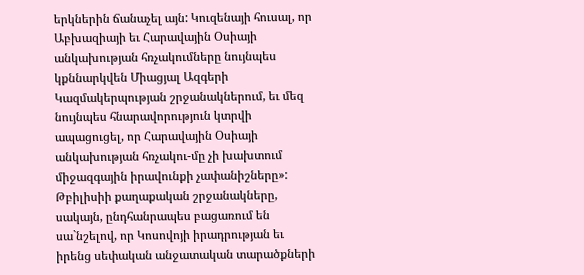երկներին ճանաչել այն: Կուզենայի հուսալ, որ Աբխազիայի եւ Հարավային Օսիայի անկախության հռչակումները նույնպես կքննարկվեն Միացյալ Ազգերի Կազմակերպության շրջանակներում, եւ մեզ նույնպես հնարավորություն կտրվի ապացուցել, որ Հարավային Օսիայի անկախության հռչակու-մը չի խախտում միջազգային իրավունքի չափանիշները»:
Թբիլիսիի քաղաքական շրջանակները, սակայն, ընդհանրապես բացառում են սա`նշելով, որ Կոսովոյի իրադրության եւ իրենց սեփական անջատական տարածքների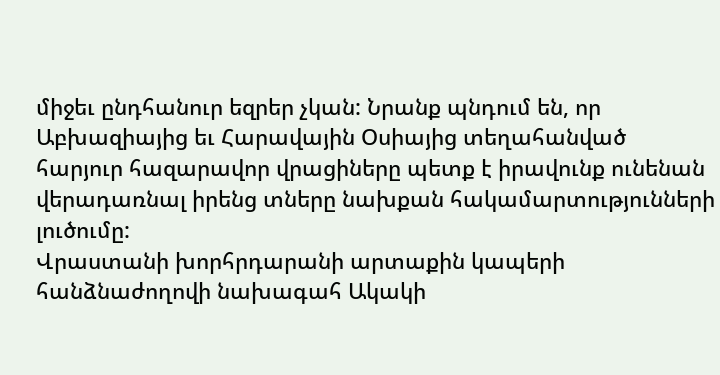միջեւ ընդհանուր եզրեր չկան: Նրանք պնդում են, որ Աբխազիայից եւ Հարավային Օսիայից տեղահանված հարյուր հազարավոր վրացիները պետք է իրավունք ունենան վերադառնալ իրենց տները նախքան հակամարտությունների լուծումը:
Վրաստանի խորհրդարանի արտաքին կապերի հանձնաժողովի նախագահ Ակակի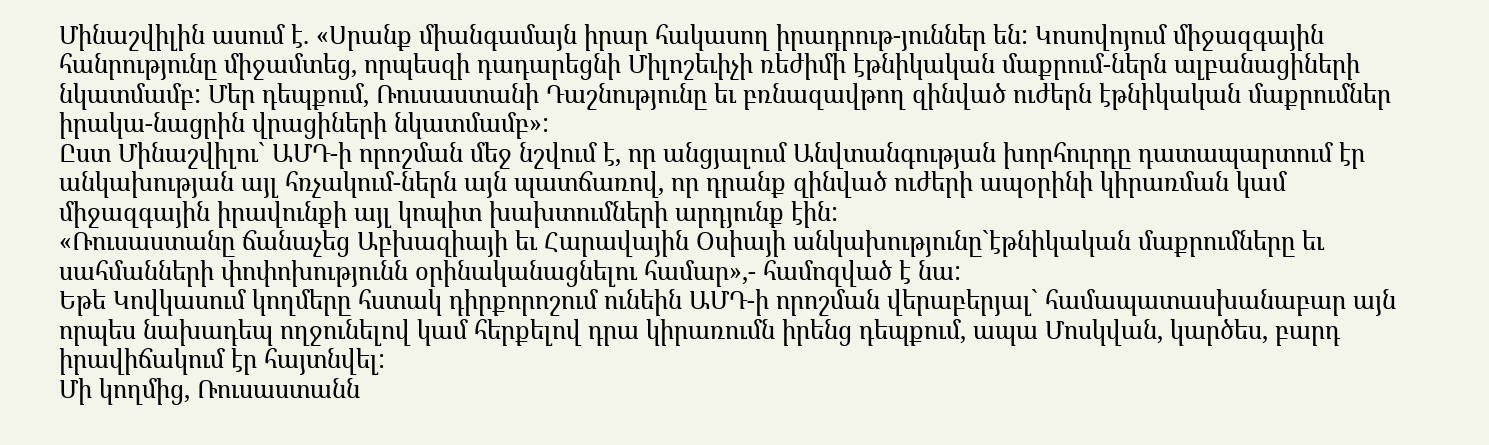Մինաշվիլին ասում է. «Սրանք միանգամայն իրար հակասող իրադրութ-յուններ են: Կոսովոյում միջազգային հանրությունը միջամտեց, որպեսզի դադարեցնի Միլոշեւիչի ռեժիմի էթնիկական մաքրում-ներն ալբանացիների նկատմամբ: Մեր դեպքում, Ռուսաստանի Դաշնությունը եւ բռնազավթող զինված ուժերն էթնիկական մաքրումներ իրակա-նացրին վրացիների նկատմամբ»:
Ըստ Մինաշվիլու` ԱՄԴ-ի որոշման մեջ նշվում է, որ անցյալում Անվտանգության խորհուրդը դատապարտում էր անկախության այլ հռչակում-ներն այն պատճառով, որ դրանք զինված ուժերի ապօրինի կիրառման կամ միջազգային իրավունքի այլ կոպիտ խախտումների արդյունք էին:
«Ռուսաստանը ճանաչեց Աբխազիայի եւ Հարավային Օսիայի անկախությունը`էթնիկական մաքրումները եւ սահմանների փոփոխությունն օրինականացնելու համար»,- համոզված է նա:
Եթե Կովկասում կողմերը հստակ դիրքորոշում ունեին ԱՄԴ-ի որոշման վերաբերյալ` համապատասխանաբար այն որպես նախադեպ ողջունելով կամ հերքելով դրա կիրառումն իրենց դեպքում, ապա Մոսկվան, կարծես, բարդ իրավիճակում էր հայտնվել:
Մի կողմից, Ռուսաստանն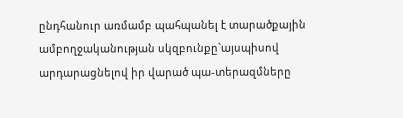ընդհանուր առմամբ պահպանել է տարածքային ամբողջականության սկզբունքը`այսպիսով արդարացնելով իր վարած պա-տերազմները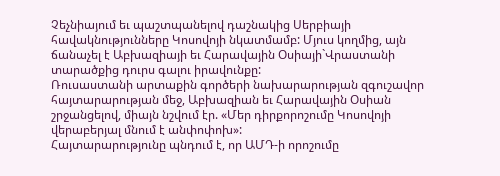Չեչնիայում եւ պաշտպանելով դաշնակից Սերբիայի հավակնությունները Կոսովոյի նկատմամբ: Մյուս կողմից, այն ճանաչել է Աբխազիայի եւ Հարավային Օսիայի`Վրաստանի տարածքից դուրս գալու իրավունքը:
Ռուսաստանի արտաքին գործերի նախարարության զգուշավոր հայտարարության մեջ, Աբխազիան եւ Հարավային Օսիան շրջանցելով, միայն նշվում էր. «Մեր դիրքորոշումը Կոսովոյի վերաբերյալ մնում է անփոփոխ»:
Հայտարարությունը պնդում է, որ ԱՄԴ-ի որոշումը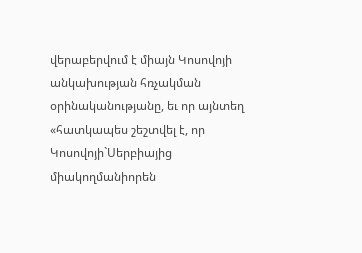վերաբերվում է միայն Կոսովոյի անկախության հռչակման օրինականությանը, եւ որ այնտեղ «հատկապես շեշտվել է, որ Կոսովոյի`Սերբիայից միակողմանիորեն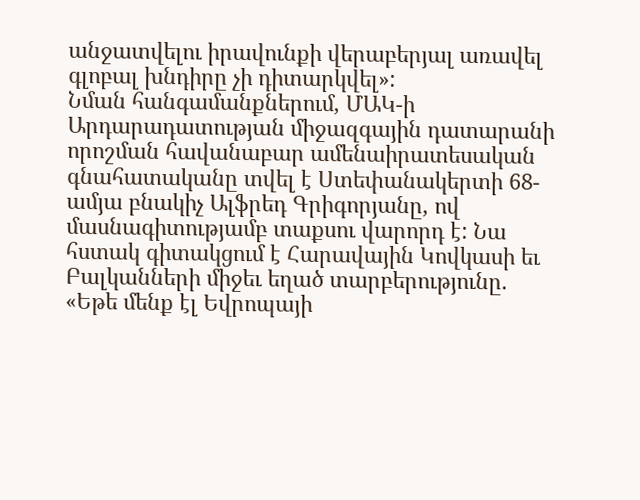անջատվելու իրավունքի վերաբերյալ առավել գլոբալ խնդիրը չի դիտարկվել»:
Նման հանգամանքներում, ՄԱԿ-ի Արդարադատության միջազգային դատարանի որոշման հավանաբար ամենաիրատեսական գնահատականը տվել է Ստեփանակերտի 68-ամյա բնակիչ Ալֆրեդ Գրիգորյանը, ով մասնագիտությամբ տաքսու վարորդ է: Նա հստակ գիտակցում է Հարավային Կովկասի եւ Բալկանների միջեւ եղած տարբերությունը.
«Եթե մենք էլ Եվրոպայի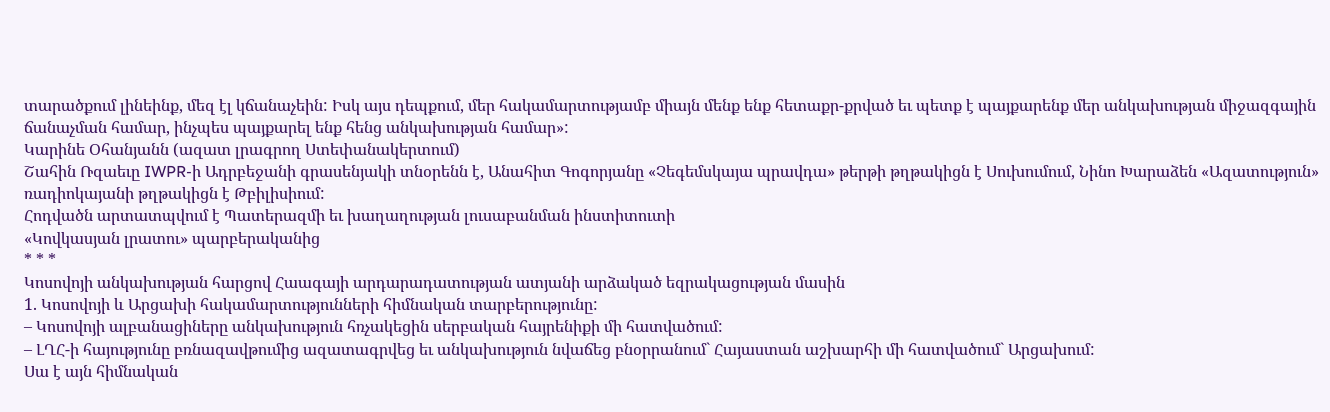տարածքում լինեինք, մեզ էլ կճանաչեին: Իսկ այս դեպքում, մեր հակամարտությամբ միայն մենք ենք հետաքր-քրված եւ պետք է պայքարենք մեր անկախության միջազգային ճանաչման համար, ինչպես պայքարել ենք հենց անկախության համար»:
Կարինե Օհանյանն (ազատ լրագրող Ստեփանակերտում)
Շահին Ռզաեւը IWPR-ի Ադրբեջանի գրասենյակի տնօրենն է, Անահիտ Գոգորյանը «Չեգեմսկայա պրավդա» թերթի թղթակիցն է Սուխումում, Նինո Խարաձեն «Ազատություն» ռադիոկայանի թղթակիցն է Թբիլիսիում:
Հոդվածն արտատպվում է Պատերազմի եւ խաղաղության լուսաբանման ինստիտուտի
«Կովկասյան լրատու» պարբերականից
* * *
Կոսովոյի անկախության հարցով Հաագայի արդարադատության ատյանի արձակած եզրակացության մասին
1. Կոսովոյի և Արցախի հակամարտությունների հիմնական տարբերությունը:
– Կոսովոյի ալբանացիները անկախություն հռչակեցին սերբական հայրենիքի մի հատվածում:
– ԼՂՀ-ի հայությունը բռնազավթումից ազատագրվեց եւ անկախություն նվաճեց բնօրրանում` Հայաստան աշխարհի մի հատվածում` Արցախում:
Սա է այն հիմնական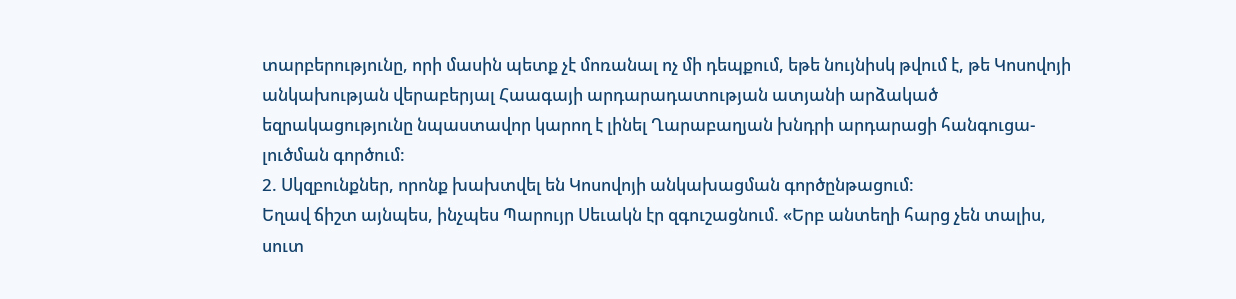տարբերությունը, որի մասին պետք չէ մոռանալ ոչ մի դեպքում, եթե նույնիսկ թվում է, թե Կոսովոյի անկախության վերաբերյալ Հաագայի արդարադատության ատյանի արձակած եզրակացությունը նպաստավոր կարող է լինել Ղարաբաղյան խնդրի արդարացի հանգուցա-լուծման գործում:
2. Սկզբունքներ, որոնք խախտվել են Կոսովոյի անկախացման գործընթացում:
Եղավ ճիշտ այնպես, ինչպես Պարույր Սեւակն էր զգուշացնում. «Երբ անտեղի հարց չեն տալիս, սուտ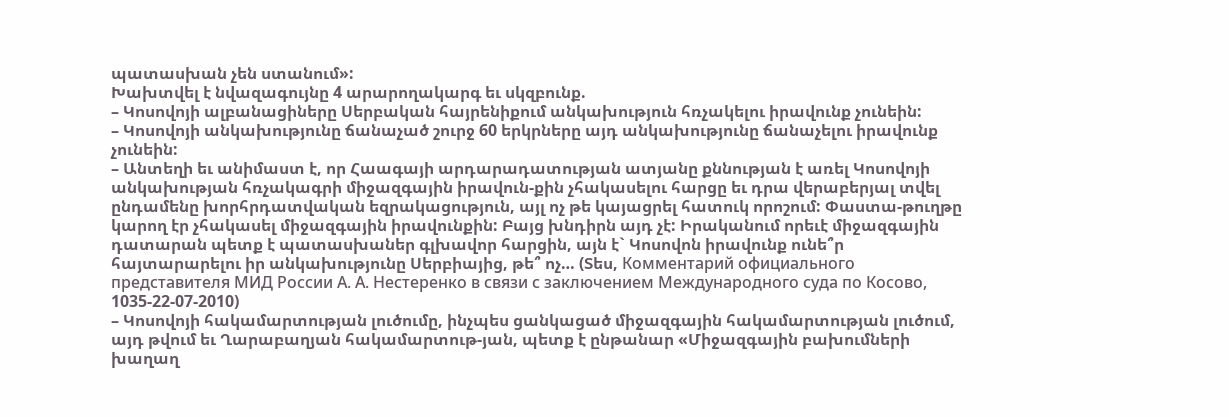պատասխան չեն ստանում»:
Խախտվել է նվազագույնը 4 արարողակարգ եւ սկզբունք.
– Կոսովոյի ալբանացիները Սերբական հայրենիքում անկախություն հռչակելու իրավունք չունեին:
– Կոսովոյի անկախությունը ճանաչած շուրջ 60 երկրները այդ անկախությունը ճանաչելու իրավունք չունեին:
– Անտեղի եւ անիմաստ է, որ Հաագայի արդարադատության ատյանը քննության է առել Կոսովոյի անկախության հռչակագրի միջազգային իրավուն-քին չհակասելու հարցը եւ դրա վերաբերյալ տվել ընդամենը խորհրդատվական եզրակացություն, այլ ոչ թե կայացրել հատուկ որոշում: Փաստա-թուղթը կարող էր չհակասել միջազգային իրավունքին: Բայց խնդիրն այդ չէ: Իրականում որեւէ միջազգային դատարան պետք է պատասխաներ գլխավոր հարցին, այն է` Կոսովոն իրավունք ունե՞ր հայտարարելու իր անկախությունը Սերբիայից, թե՞ ոչ… (Տես, Комментарий официального представителя МИД России А. А. Нестеренко в связи с заключением Международного суда по Косово, 1035-22-07-2010)
– Կոսովոյի հակամարտության լուծումը, ինչպես ցանկացած միջազգային հակամարտության լուծում, այդ թվում եւ Ղարաբաղյան հակամարտութ-յան, պետք է ընթանար «Միջազգային բախումների խաղաղ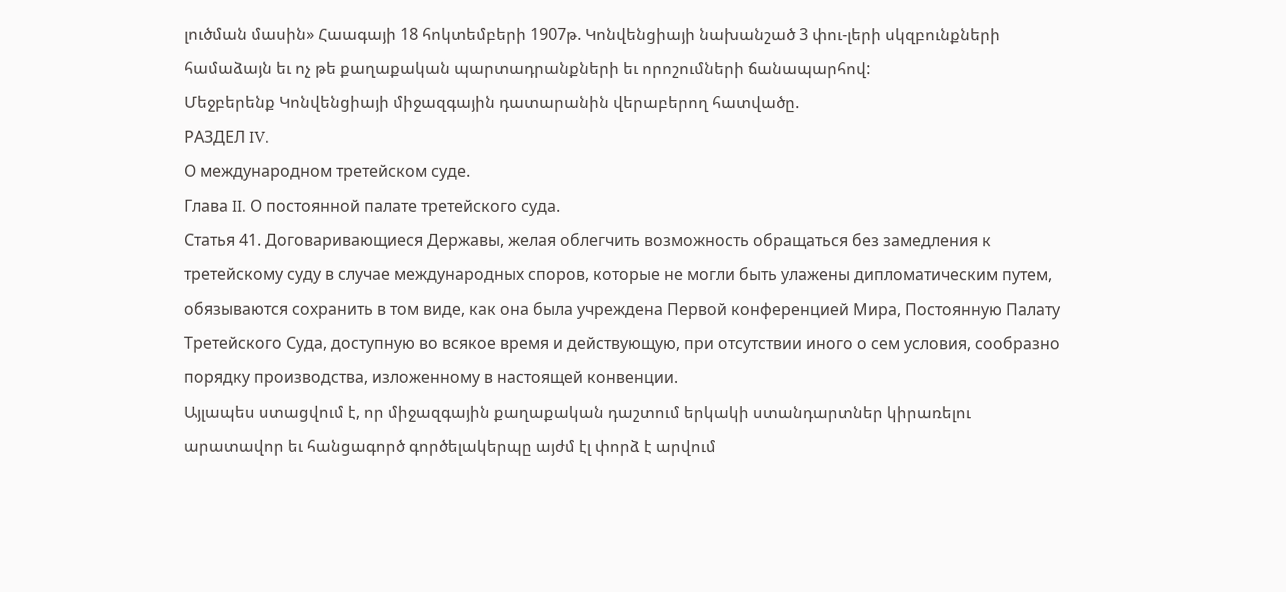լուծման մասին» Հաագայի 18 հոկտեմբերի 1907թ. Կոնվենցիայի նախանշած 3 փու-լերի սկզբունքների համաձայն եւ ոչ թե քաղաքական պարտադրանքների եւ որոշումների ճանապարհով:
Մեջբերենք Կոնվենցիայի միջազգային դատարանին վերաբերող հատվածը.
РАЗДЕЛ IV.
О международном третейском суде.
Глава II. О постоянной палате третейского суда.
Статья 41. Договаривающиеся Державы, желая облегчить возможность обращаться без замедления к третейскому суду в случае международных споров, которые не могли быть улажены дипломатическим путем, обязываются сохранить в том виде, как она была учреждена Первой конференцией Мира, Постоянную Палату Третейского Суда, доступную во всякое время и действующую, при отсутствии иного о сем условия, сообразно порядку производства, изложенному в настоящей конвенции.
Այլապես ստացվում է, որ միջազգային քաղաքական դաշտում երկակի ստանդարտներ կիրառելու արատավոր եւ հանցագործ գործելակերպը այժմ էլ փորձ է արվում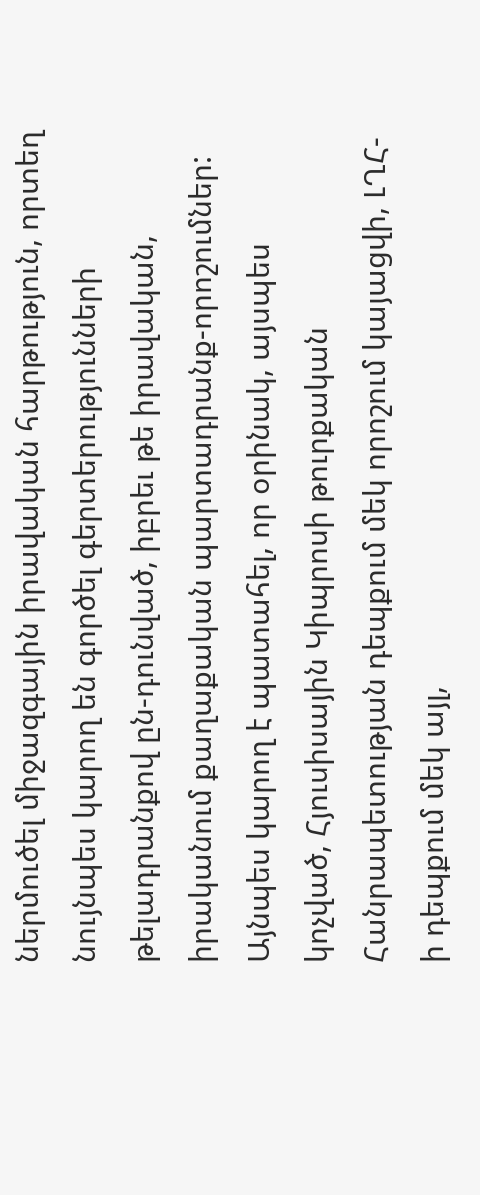ներմուծել միջազգային իրավական հարթություն, որտեղ նույնպես կարող են գործել գերտերությունների թելադրանքով ըն-դունված, իբրեւ թե իրավական, իրականում քաղաքական պարտադրանք-որոշումներ:
Այնպես կարող է պատահել, որ օրինակ, այսպես կոչված, Հյուսիսային Կիպրոսի թուրքական Հանրապետության դեպքում մեկ որոշում կայացվի, ԼՂՀ-ի դեպքում մեկ այլ,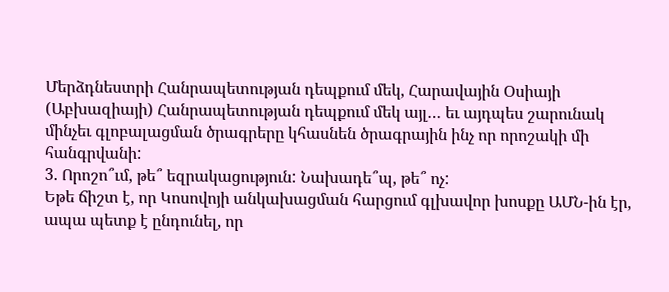Մերձդնեստրի Հանրապետության դեպքում մեկ, Հարավային Օսիայի (Աբխազիայի) Հանրապետության դեպքում մեկ այլ… եւ այդպես շարունակ մինչեւ գլոբալացման ծրագրերը կհասնեն ծրագրային ինչ որ որոշակի մի հանգրվանի:
3. Որոշո՞ւմ, թե՞ եզրակացություն: Նախադե՞պ, թե՞ ոչ:
Եթե ճիշտ է, որ Կոսովոյի անկախացման հարցում գլխավոր խոսքը ԱՄՆ-ին էր, ապա պետք է ընդունել, որ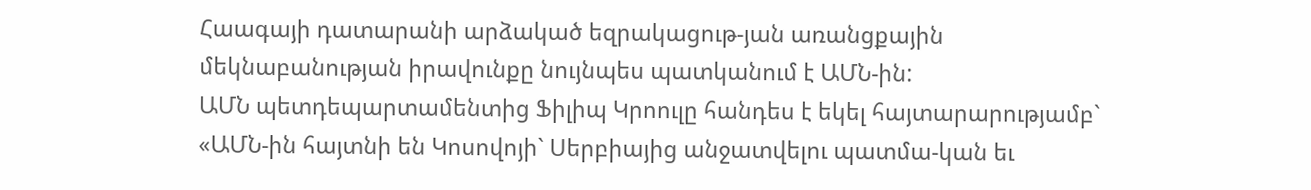Հաագայի դատարանի արձակած եզրակացութ-յան առանցքային մեկնաբանության իրավունքը նույնպես պատկանում է ԱՄՆ-ին:
ԱՄՆ պետդեպարտամենտից Ֆիլիպ Կրոուլը հանդես է եկել հայտարարությամբ` «ԱՄՆ-ին հայտնի են Կոսովոյի` Սերբիայից անջատվելու պատմա-կան եւ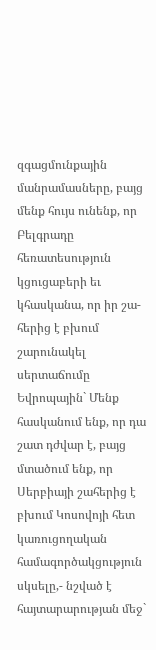զգացմունքային մանրամասները, բայց մենք հույս ունենք, որ Բելգրադը հեռատեսություն կցուցաբերի եւ կհասկանա, որ իր շա-հերից է բխում շարունակել սերտաճումը Եվրոպային` Մենք հասկանում ենք, որ դա շատ դժվար է, բայց մտածում ենք, որ Սերբիայի շահերից է բխում Կոսովոյի հետ կառուցողական համագործակցություն սկսելը,- նշված է հայտարարության մեջ`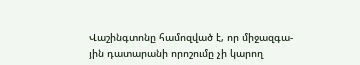Վաշինգտոնը համոզված է, որ միջազգա-յին դատարանի որոշումը չի կարող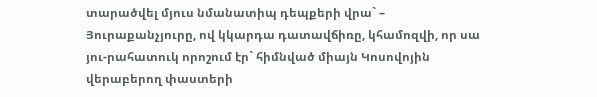տարածվել մյուս նմանատիպ դեպքերի վրա` – Յուրաքանչյուրը, ով կկարդա դատավճիռը, կհամոզվի, որ սա յու-րահատուկ որոշում էր` հիմնված միայն Կոսովոյին վերաբերող փաստերի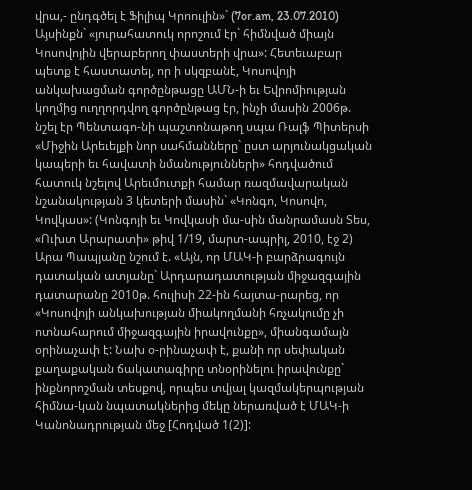վրա,- ընդգծել է Ֆիլիպ Կրոուլին»` (7or.am, 23.07.2010)
Այսինքն` «յուրահատուկ որոշում էր` հիմնված միայն Կոսովոյին վերաբերող փաստերի վրա»: Հետեւաբար պետք է հաստատել, որ ի սկզբանէ, Կոսովոյի անկախացման գործընթացը ԱՄՆ-ի եւ Եվրոմիության կողմից ուղղորդվող գործընթաց էր, ինչի մասին 2006թ. նշել էր Պենտագո-նի պաշտոնաթող սպա Ռալֆ Պիտերսի «Միջին Արեւելքի նոր սահմանները` ըստ արյունակցական կապերի եւ հավատի նմանությունների» հոդվածում հատուկ նշելով Արեւմուտքի համար ռազմավարական նշանակության 3 կետերի մասին` «Կոնգո, Կոսովո, Կովկաս»: (Կոնգոյի եւ Կովկասի մա-սին մանրամասն Տես, «Ուխտ Արարատի» թիվ 1/19, մարտ-ապրիլ, 2010, էջ 2)
Արա Պապյանը նշում է. «Այն, որ ՄԱԿ-ի բարձրագույն դատական ատյանը` Արդարադատության միջազգային դատարանը 2010թ. հուլիսի 22-ին հայտա-րարեց, որ «Կոսովոյի անկախության միակողմանի հռչակումը չի ոտնահարում միջազգային իրավունքը», միանգամայն օրինաչափ է: Նախ օ-րինաչափ է, քանի որ սեփական քաղաքական ճակատագիրը տնօրինելու իրավունքը` ինքնորոշման տեսքով, որպես տվյալ կազմակերպության հիմնա-կան նպատակներից մեկը ներառված է ՄԱԿ-ի Կանոնադրության մեջ [Հոդված 1(2)]: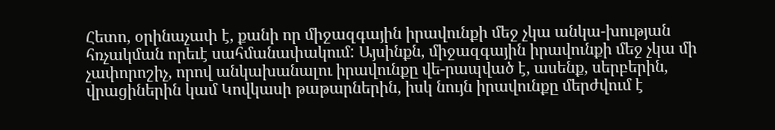Հետո, օրինաչափ է, քանի որ միջազգային իրավունքի մեջ չկա անկա-խության հռչակման որեւէ սահմանափակում: Այսինքն, միջազգային իրավունքի մեջ չկա մի չափորոշիչ, որով անկախանալու իրավունքը վե-րապված է, ասենք, սերբերին, վրացիներին կամ Կովկասի թաթարներին, իսկ նույն իրավունքը մերժվում է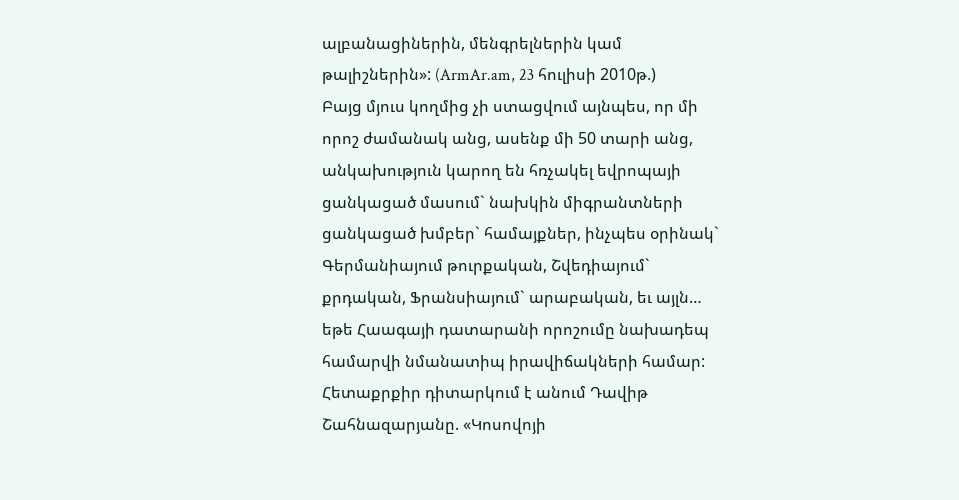ալբանացիներին, մենգրելներին կամ թալիշներին»: (ArmAr.am, 23 հուլիսի 2010թ.)
Բայց մյուս կողմից չի ստացվում այնպես, որ մի որոշ ժամանակ անց, ասենք մի 50 տարի անց, անկախություն կարող են հռչակել եվրոպայի ցանկացած մասում` նախկին միգրանտների ցանկացած խմբեր` համայքներ, ինչպես օրինակ` Գերմանիայում թուրքական, Շվեդիայում` քրդական, Ֆրանսիայում` արաբական, եւ այլն… եթե Հաագայի դատարանի որոշումը նախադեպ համարվի նմանատիպ իրավիճակների համար:
Հետաքրքիր դիտարկում է անում Դավիթ Շահնազարյանը. «Կոսովոյի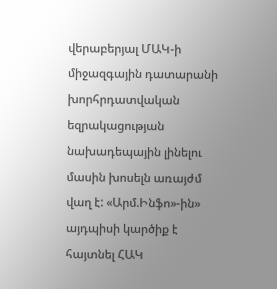վերաբերյալ ՄԱԿ-ի միջազգային դատարանի խորհրդատվական եզրակացության նախադեպային լինելու մասին խոսելն առայժմ վաղ է: «Արմ.Ինֆո»-ին» այդպիսի կարծիք է հայտնել ՀԱԿ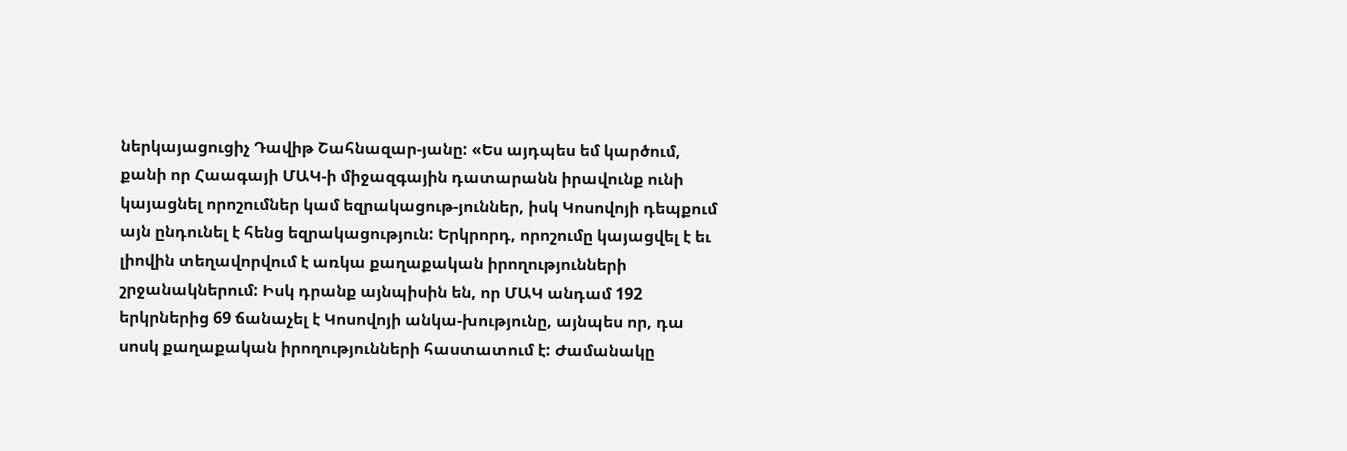ներկայացուցիչ Դավիթ Շահնազար-յանը: «Ես այդպես եմ կարծում, քանի որ Հաագայի ՄԱԿ-ի միջազգային դատարանն իրավունք ունի կայացնել որոշումներ կամ եզրակացութ-յուններ, իսկ Կոսովոյի դեպքում այն ընդունել է հենց եզրակացություն: Երկրորդ, որոշումը կայացվել է եւ լիովին տեղավորվում է առկա քաղաքական իրողությունների շրջանակներում: Իսկ դրանք այնպիսին են, որ ՄԱԿ անդամ 192 երկրներից 69 ճանաչել է Կոսովոյի անկա-խությունը, այնպես որ, դա սոսկ քաղաքական իրողությունների հաստատում է: Ժամանակը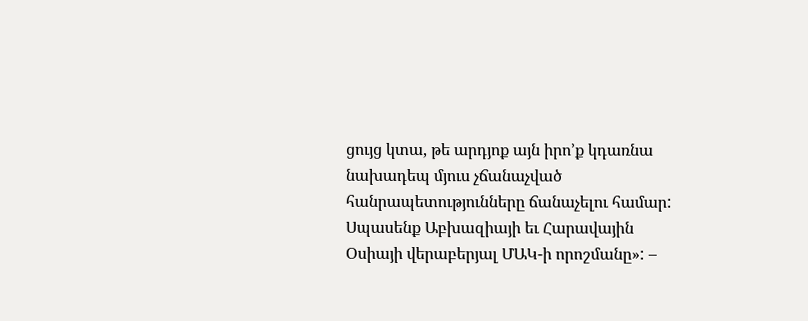ցույց կտա, թե արդյոք այն իրո’ք կդառնա նախադեպ մյուս չճանաչված հանրապետությունները ճանաչելու համար: Սպասենք Աբխազիայի եւ Հարավային Օսիայի վերաբերյալ ՄԱԿ-ի որոշմանը»: –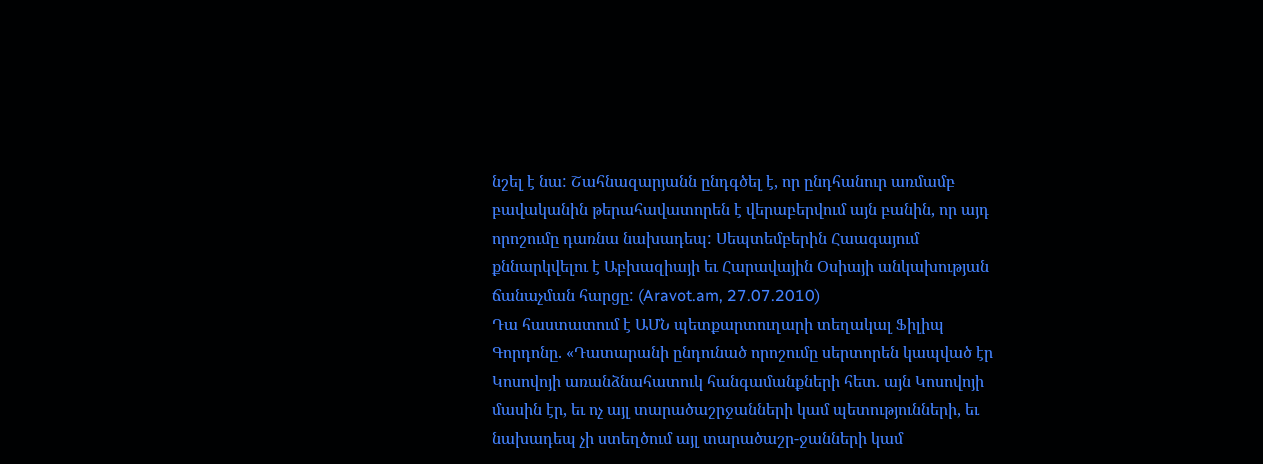նշել է նա: Շահնազարյանն ընդգծել է, որ ընդհանուր առմամբ բավականին թերահավատորեն է վերաբերվում այն բանին, որ այդ որոշումը դառնա նախադեպ: Սեպտեմբերին Հաագայում քննարկվելու է Աբխազիայի եւ Հարավային Օսիայի անկախության ճանաչման հարցը: (Aravot.am, 27.07.2010)
Դա հաստատում է ԱՄՆ պետքարտուղարի տեղակալ Ֆիլիպ Գորդոնը. «Դատարանի ընդունած որոշումը սերտորեն կապված էր Կոսովոյի առանձնահատուկ հանգամանքների հետ. այն Կոսովոյի մասին էր, եւ ոչ այլ տարածաշրջանների կամ պետությունների, եւ նախադեպ չի ստեղծում այլ տարածաշր-ջանների կամ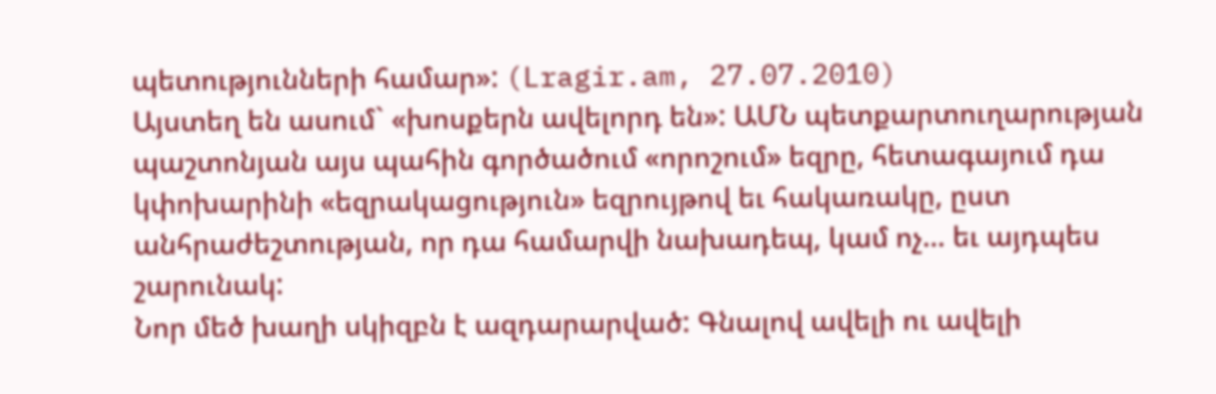պետությունների համար»: (Lragir.am, 27.07.2010)
Այստեղ են ասում` «խոսքերն ավելորդ են»: ԱՄՆ պետքարտուղարության պաշտոնյան այս պահին գործածում «որոշում» եզրը, հետագայում դա կփոխարինի «եզրակացություն» եզրույթով եւ հակառակը, ըստ անհրաժեշտության, որ դա համարվի նախադեպ, կամ ոչ… եւ այդպես շարունակ:
Նոր մեծ խաղի սկիզբն է ազդարարված: Գնալով ավելի ու ավելի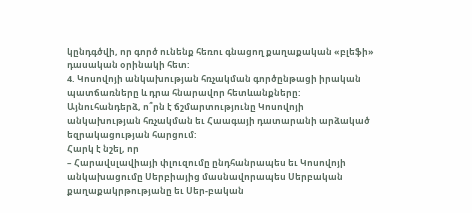կընդգծվի, որ գործ ունենք հեռու գնացող քաղաքական «բլեֆի» դասական օրինակի հետ:
4. Կոսովոյի անկախության հռչակման գործընթացի իրական պատճառները և դրա հնարավոր հետևանքները:
Այնուհանդերձ, ո՞րն է ճշմարտությունը Կոսովոյի անկախության հռչակման եւ Հաագայի դատարանի արձակած եզրակացության հարցում:
Հարկ է նշել, որ
– Հարավսլավիայի փլուզումը ընդհանրապես եւ Կոսովոյի անկախացումը Սերբիայից մասնավորապես Սերբական քաղաքակրթությանը եւ Սեր-բական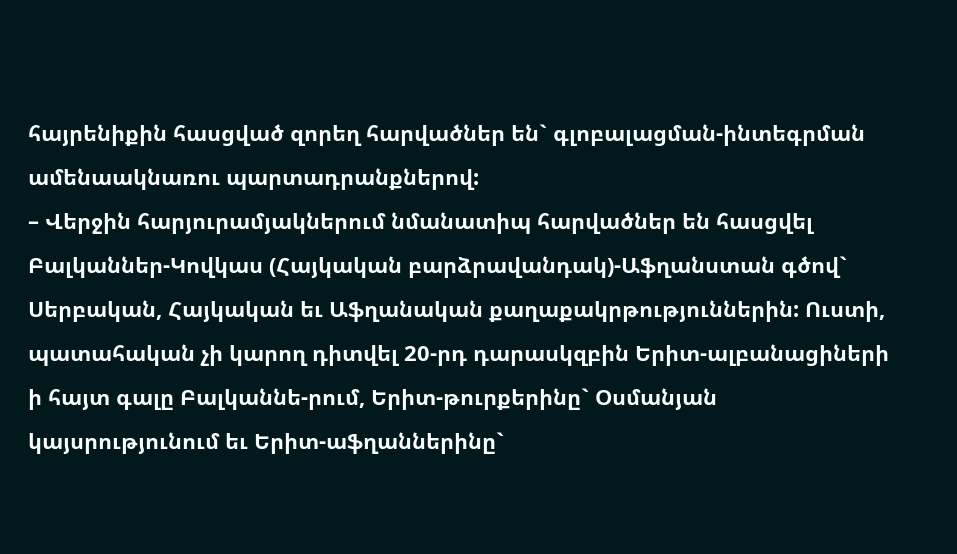հայրենիքին հասցված զորեղ հարվածներ են` գլոբալացման-ինտեգրման ամենաակնառու պարտադրանքներով:
– Վերջին հարյուրամյակներում նմանատիպ հարվածներ են հասցվել Բալկաններ-Կովկաս (Հայկական բարձրավանդակ)-Աֆղանստան գծով` Սերբական, Հայկական եւ Աֆղանական քաղաքակրթություններին: Ուստի, պատահական չի կարող դիտվել 20-րդ դարասկզբին Երիտ-ալբանացիների ի հայտ գալը Բալկաննե-րում, Երիտ-թուրքերինը` Օսմանյան կայսրությունում եւ Երիտ-աֆղաններինը`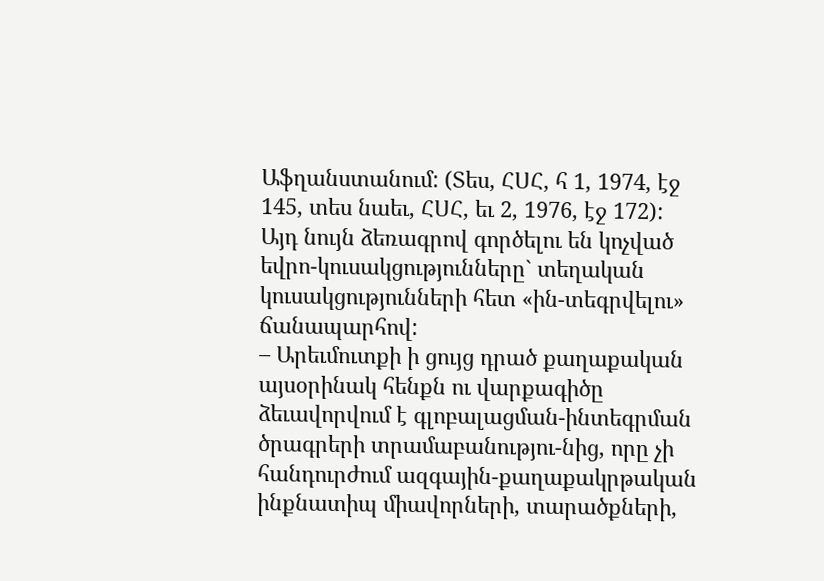Աֆղանստանում: (Տես, ՀՍՀ, հ 1, 1974, էջ 145, տես նաեւ, ՀՍՀ, եւ 2, 1976, էջ 172): Այդ նույն ձեռագրով գործելու են կոչված եվրո-կուսակցությունները` տեղական կուսակցությունների հետ «ին-տեգրվելու» ճանապարհով:
– Արեւմուտքի ի ցույց դրած քաղաքական այսօրինակ հենքն ու վարքագիծը ձեւավորվում է գլոբալացման-ինտեգրման ծրագրերի տրամաբանությու-նից, որը չի հանդուրժում ազգային-քաղաքակրթական ինքնատիպ միավորների, տարածքների,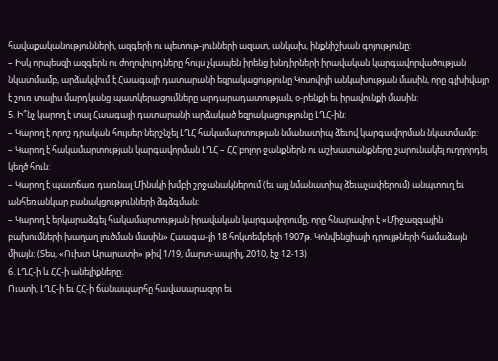հավաքականությունների, ազգերի ու պետութ-յունների ազատ, անկախ, ինքնիշխան գոյությունը:
– Իսկ որպեսզի ազգերն ու ժողովուրդները հույս չկապեն իրենց խնդիրների իրավական կարգավորվածության նկատմամբ, արձակվում է Հաագայի դատարանի եզրակացությունը Կոսովոյի անկախության մասին, որը գլխիվայր է շուռ տալիս մարդկանց պատկերացումները արդարադատության, օ-րենքի եւ իրավունքի մասին:
5. Ի՞նչ կարող է տալ Հաագայի դատարանի արձակած եզրակացությունը ԼՂՀ-ին:
– Կարող է որոշ դրական հույսեր ներշնչել ԼՂՀ հակամարտության նմանատիպ ձեւով կարգավորման նկատմամբ:
– Կարող է հակամարտության կարգավորման ԼՂՀ – ՀՀ բոլոր ջանքներն ու աշխատանքները շարունակել ուղղորդել կեղծ հուն:
– Կարող է պատճառ դառնալ Մինսկի խմբի շրջանակներում (եւ այլ նմանատիպ ձեւաչափերում) անպտուղ եւ անհեռանկար բանակցությունների ձգձգման:
– Կարող է երկարաձգել հակամարտության իրավական կարգավորումը, որը հնարավոր է «Միջազգային բախումների խաղաղ լուծման մասին» Հաագա-յի 18 հոկտեմբերի 1907թ. Կոնվենցիայի դրույթների համաձայն միայն: (Տես, «Ուխտ Արարատի» թիվ 1/19, մարտ-ապրիլ, 2010, էջ 12-13)
6. ԼՂՀ-ի և ՀՀ-ի անելիքները:
Ուստի, ԼՂՀ-ի եւ ՀՀ-ի ճանապարհը հավասարազոր եւ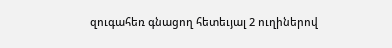զուգահեռ գնացող հետեւյալ 2 ուղիներով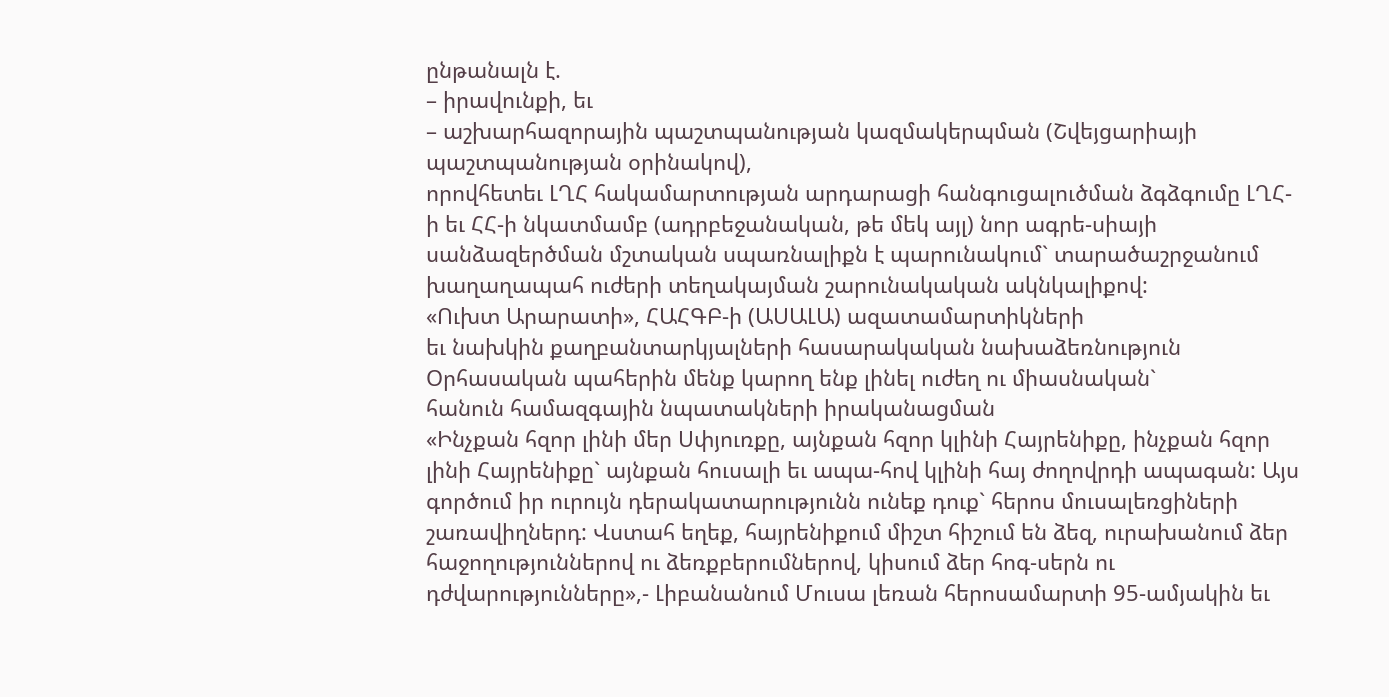ընթանալն է.
– իրավունքի, եւ
– աշխարհազորային պաշտպանության կազմակերպման (Շվեյցարիայի պաշտպանության օրինակով),
որովհետեւ ԼՂՀ հակամարտության արդարացի հանգուցալուծման ձգձգումը ԼՂՀ-ի եւ ՀՀ-ի նկատմամբ (ադրբեջանական, թե մեկ այլ) նոր ագրե-սիայի սանձազերծման մշտական սպառնալիքն է պարունակում` տարածաշրջանում խաղաղապահ ուժերի տեղակայման շարունակական ակնկալիքով:
«Ուխտ Արարատի», ՀԱՀԳԲ-ի (ԱՍԱԼԱ) ազատամարտիկների
եւ նախկին քաղբանտարկյալների հասարակական նախաձեռնություն
Օրհասական պահերին մենք կարող ենք լինել ուժեղ ու միասնական`
հանուն համազգային նպատակների իրականացման
«Ինչքան հզոր լինի մեր Սփյուռքը, այնքան հզոր կլինի Հայրենիքը, ինչքան հզոր լինի Հայրենիքը` այնքան հուսալի եւ ապա-հով կլինի հայ ժողովրդի ապագան: Այս գործում իր ուրույն դերակատարությունն ունեք դուք` հերոս մուսալեռցիների շառավիղներդ: Վստահ եղեք, հայրենիքում միշտ հիշում են ձեզ, ուրախանում ձեր հաջողություններով ու ձեռքբերումներով, կիսում ձեր հոգ-սերն ու դժվարությունները»,- Լիբանանում Մուսա լեռան հերոսամարտի 95-ամյակին եւ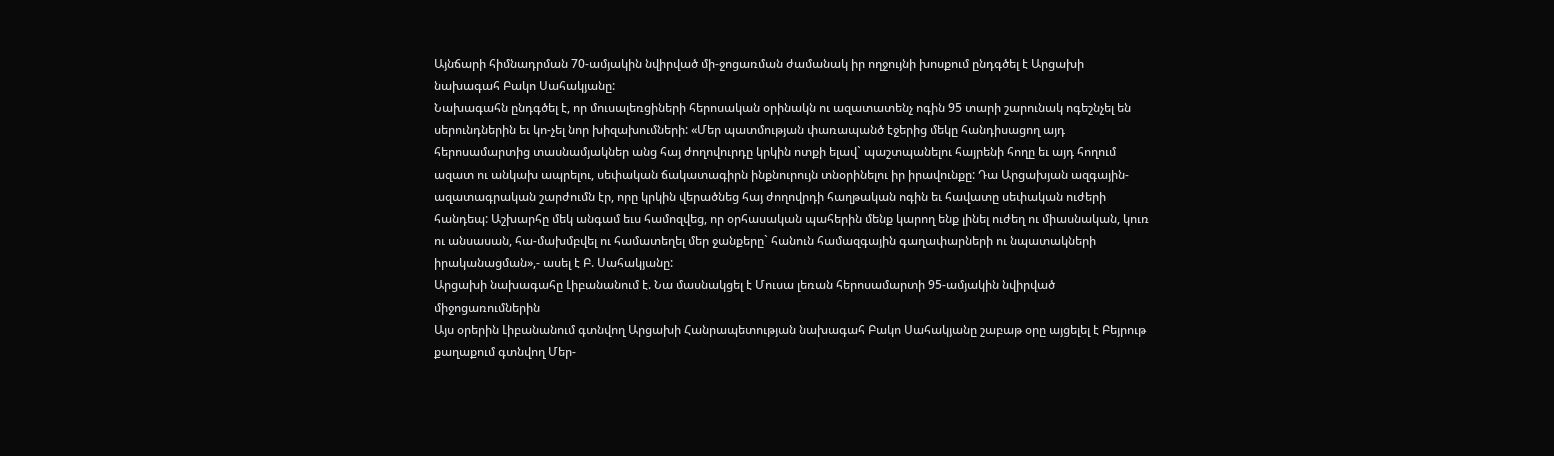Այնճարի հիմնադրման 70-ամյակին նվիրված մի-ջոցառման ժամանակ իր ողջույնի խոսքում ընդգծել է Արցախի նախագահ Բակո Սահակյանը:
Նախագահն ընդգծել է, որ մուսալեռցիների հերոսական օրինակն ու ազատատենչ ոգին 95 տարի շարունակ ոգեշնչել են սերունդներին եւ կո-չել նոր խիզախումների: «Մեր պատմության փառապանծ էջերից մեկը հանդիսացող այդ հերոսամարտից տասնամյակներ անց հայ ժողովուրդը կրկին ոտքի ելավ` պաշտպանելու հայրենի հողը եւ այդ հողում ազատ ու անկախ ապրելու, սեփական ճակատագիրն ինքնուրույն տնօրինելու իր իրավունքը: Դա Արցախյան ազգային-ազատագրական շարժումն էր, որը կրկին վերածնեց հայ ժողովրդի հաղթական ոգին եւ հավատը սեփական ուժերի հանդեպ: Աշխարհը մեկ անգամ եւս համոզվեց, որ օրհասական պահերին մենք կարող ենք լինել ուժեղ ու միասնական, կուռ ու անսասան, հա-մախմբվել ու համատեղել մեր ջանքերը` հանուն համազգային գաղափարների ու նպատակների իրականացման»,- ասել է Բ. Սահակյանը:
Արցախի նախագահը Լիբանանում է. Նա մասնակցել է Մուսա լեռան հերոսամարտի 95-ամյակին նվիրված միջոցառումներին
Այս օրերին Լիբանանում գտնվող Արցախի Հանրապետության նախագահ Բակո Սահակյանը շաբաթ օրը այցելել է Բեյրութ քաղաքում գտնվող Մեր-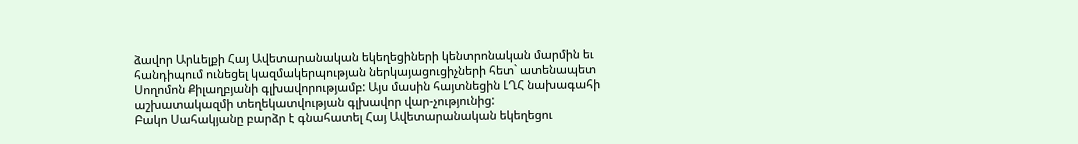ձավոր Արևելքի Հայ Ավետարանական եկեղեցիների կենտրոնական մարմին եւ հանդիպում ունեցել կազմակերպության ներկայացուցիչների հետ` ատենապետ Սողոմոն Քիլաղբյանի գլխավորությամբ: Այս մասին հայտնեցին ԼՂՀ նախագահի աշխատակազմի տեղեկատվության գլխավոր վար-չությունից:
Բակո Սահակյանը բարձր է գնահատել Հայ Ավետարանական եկեղեցու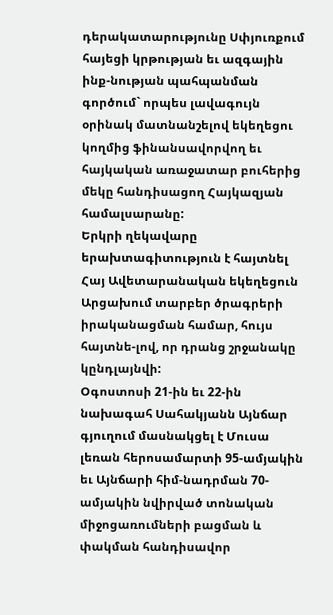դերակատարությունը Սփյուռքում հայեցի կրթության եւ ազգային ինք-նության պահպանման գործում` որպես լավագույն օրինակ մատնանշելով եկեղեցու կողմից ֆինանսավորվող եւ հայկական առաջատար բուհերից մեկը հանդիսացող Հայկազյան համալսարանը:
Երկրի ղեկավարը երախտագիտություն է հայտնել Հայ Ավետարանական եկեղեցուն Արցախում տարբեր ծրագրերի իրականացման համար, հույս հայտնե-լով, որ դրանց շրջանակը կընդլայնվի:
Օգոստոսի 21-ին եւ 22-ին նախագահ Սահակյանն Այնճար գյուղում մասնակցել է Մուսա լեռան հերոսամարտի 95-ամյակին եւ Այնճարի հիմ-նադրման 70-ամյակին նվիրված տոնական միջոցառումների բացման և փակման հանդիսավոր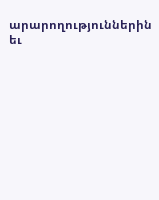արարողություններին եւ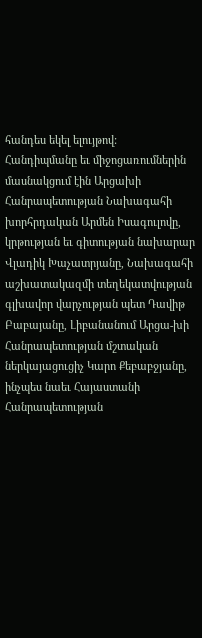հանդես եկել ելույթով:
Հանդիպմանը եւ միջոցառումներին մասնակցում էին Արցախի Հանրապետության Նախագահի խորհրդական Արմեն Իսագուլովը, կրթության եւ գիտության նախարար Վլադիկ Խաչատրյանը, Նախագահի աշխատակազմի տեղեկատվության գլխավոր վարչության պետ Դավիթ Բաբայանը, Լիբանանում Արցա-խի Հանրապետության մշտական ներկայացուցիչ Կարո Քեբաբջյանը, ինչպես նաեւ Հայաստանի Հանրապետության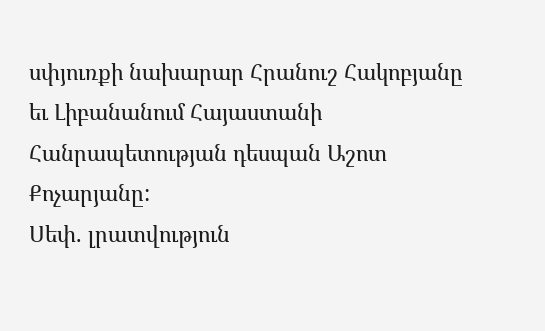սփյուռքի նախարար Հրանուշ Հակոբյանը եւ Լիբանանում Հայաստանի Հանրապետության դեսպան Աշոտ Քոչարյանը:
Սեփ. լրատվություն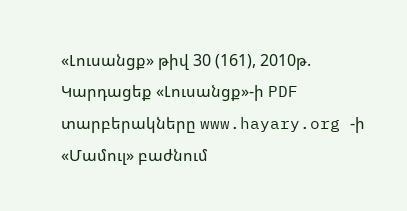«Լուսանցք» թիվ 30 (161), 2010թ.
Կարդացեք «Լուսանցք»-ի PDF տարբերակները www.hayary.org -ի «Մամուլ» բաժնում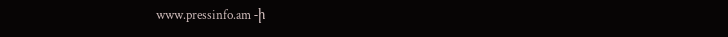www.pressinfo.am -ի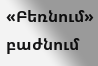«Բեռնում» բաժնում